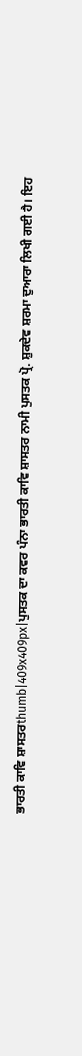ਭਾਰਤੀ ਕਾਵਿ ਸ਼ਾਸਤਰthumb|409x409px|ਪੁਸਤਕ ਦਾ ਕਵਰ ਪੰਨਾ ਭਾਰਤੀ ਕਾਵਿ ਸ਼ਾਸਤਰ ਨਾਮੀ ਪੁਸਤਕ ਪ੍ਰੋ. ਸ਼ੁਕਦੇਵ ਸ਼ਰਮਾ ਦੁਆਰਾ ਲਿਖੀ ਗਈ ਹੈ। ਇਹ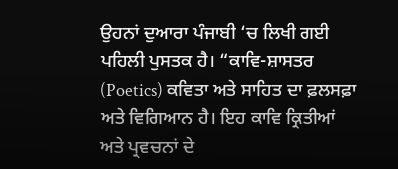ਉਹਨਾਂ ਦੁਆਰਾ ਪੰਜਾਬੀ ‘ਚ ਲਿਖੀ ਗਈ ਪਹਿਲੀ ਪੁਸਤਕ ਹੈ। “ਕਾਵਿ-ਸ਼ਾਸਤਰ (Poetics) ਕਵਿਤਾ ਅਤੇ ਸਾਹਿਤ ਦਾ ਫ਼ਲਸਫ਼ਾ ਅਤੇ ਵਿਗਿਆਨ ਹੈ। ਇਹ ਕਾਵਿ ਕ੍ਰਿਤੀਆਂ ਅਤੇ ਪ੍ਰਵਚਨਾਂ ਦੇ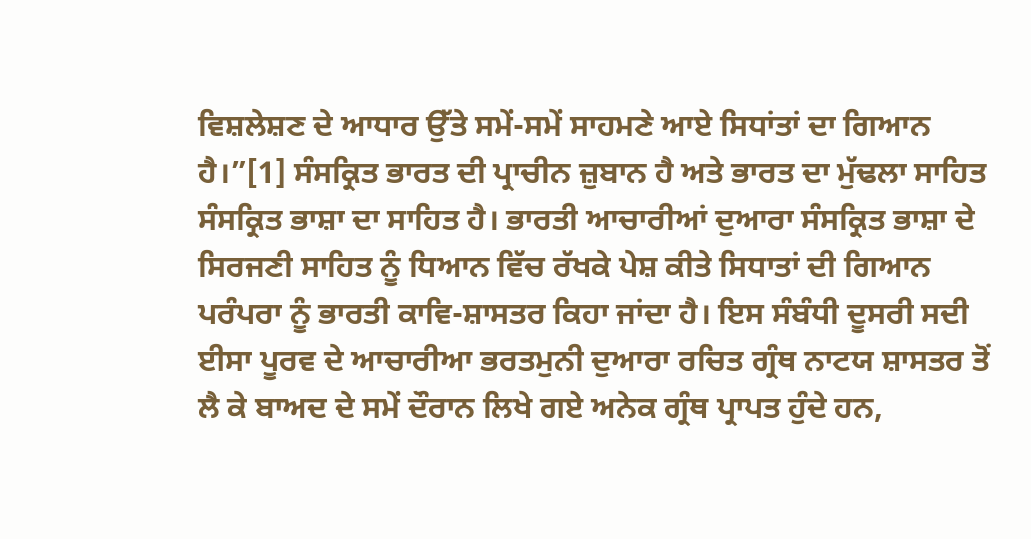ਵਿਸ਼ਲੇਸ਼ਣ ਦੇ ਆਧਾਰ ਉੱਤੇ ਸਮੇਂ-ਸਮੇਂ ਸਾਹਮਣੇ ਆਏ ਸਿਧਾਂਤਾਂ ਦਾ ਗਿਆਨ ਹੈ।”[1] ਸੰਸਕ੍ਰਿਤ ਭਾਰਤ ਦੀ ਪ੍ਰਾਚੀਨ ਜ਼ੁਬਾਨ ਹੈ ਅਤੇ ਭਾਰਤ ਦਾ ਮੁੱਢਲਾ ਸਾਹਿਤ ਸੰਸਕ੍ਰਿਤ ਭਾਸ਼ਾ ਦਾ ਸਾਹਿਤ ਹੈ। ਭਾਰਤੀ ਆਚਾਰੀਆਂ ਦੁਆਰਾ ਸੰਸਕ੍ਰਿਤ ਭਾਸ਼ਾ ਦੇ ਸਿਰਜਣੀ ਸਾਹਿਤ ਨੂੰ ਧਿਆਨ ਵਿੱਚ ਰੱਖਕੇ ਪੇਸ਼ ਕੀਤੇ ਸਿਧਾਤਾਂ ਦੀ ਗਿਆਨ ਪਰੰਪਰਾ ਨੂੰ ਭਾਰਤੀ ਕਾਵਿ-ਸ਼ਾਸਤਰ ਕਿਹਾ ਜਾਂਦਾ ਹੈ। ਇਸ ਸੰਬੰਧੀ ਦੂਸਰੀ ਸਦੀ ਈਸਾ ਪੂਰਵ ਦੇ ਆਚਾਰੀਆ ਭਰਤਮੁਨੀ ਦੁਆਰਾ ਰਚਿਤ ਗ੍ਰੰਥ ਨਾਟਯ ਸ਼ਾਸਤਰ ਤੋਂ ਲੈ ਕੇ ਬਾਅਦ ਦੇ ਸਮੇਂ ਦੌਰਾਨ ਲਿਖੇ ਗਏ ਅਨੇਕ ਗ੍ਰੰਥ ਪ੍ਰਾਪਤ ਹੁੰਦੇ ਹਨ,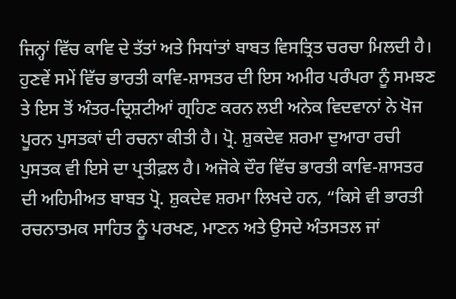ਜਿਨ੍ਹਾਂ ਵਿੱਚ ਕਾਵਿ ਦੇ ਤੱਤਾਂ ਅਤੇ ਸਿਧਾਂਤਾਂ ਬਾਬਤ ਵਿਸਤ੍ਰਿਤ ਚਰਚਾ ਮਿਲਦੀ ਹੈ। ਹੁਣਵੇਂ ਸਮੇਂ ਵਿੱਚ ਭਾਰਤੀ ਕਾਵਿ-ਸ਼ਾਸਤਰ ਦੀ ਇਸ ਅਮੀਰ ਪਰੰਪਰਾ ਨੂੰ ਸਮਝਣ ਤੇ ਇਸ ਤੋਂ ਅੰਤਰ-ਦ੍ਰਿਸ਼ਟੀਆਂ ਗ੍ਰਹਿਣ ਕਰਨ ਲਈ ਅਨੇਕ ਵਿਦਵਾਨਾਂ ਨੇ ਖੋਜ ਪੂਰਨ ਪੁਸਤਕਾਂ ਦੀ ਰਚਨਾ ਕੀਤੀ ਹੈ। ਪ੍ਰੋ. ਸ਼ੁਕਦੇਵ ਸ਼ਰਮਾ ਦੁਆਰਾ ਰਚੀ ਪੁਸਤਕ ਵੀ ਇਸੇ ਦਾ ਪ੍ਰਤੀਫ਼ਲ ਹੈ। ਅਜੋਕੇ ਦੌਰ ਵਿੱਚ ਭਾਰਤੀ ਕਾਵਿ-ਸ਼ਾਸਤਰ ਦੀ ਅਹਿਮੀਅਤ ਬਾਬਤ ਪ੍ਰੋ. ਸ਼ੁਕਦੇਵ ਸ਼ਰਮਾ ਲਿਖਦੇ ਹਨ, “ਕਿਸੇ ਵੀ ਭਾਰਤੀ ਰਚਨਾਤਮਕ ਸਾਹਿਤ ਨੂੰ ਪਰਖਣ, ਮਾਣਨ ਅਤੇ ਉਸਦੇ ਅੰਤਸਤਲ ਜਾਂ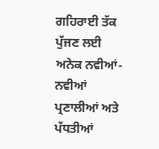ਗਹਿਰਾਈ ਤੱਕ ਪੁੱਜਣ ਲਈ ਅਨੇਕ ਨਵੀਆਂ-ਨਵੀਆਂ ਪ੍ਰਣਾਲੀਆਂ ਅਤੇ ਪੱਧਤੀਆਂ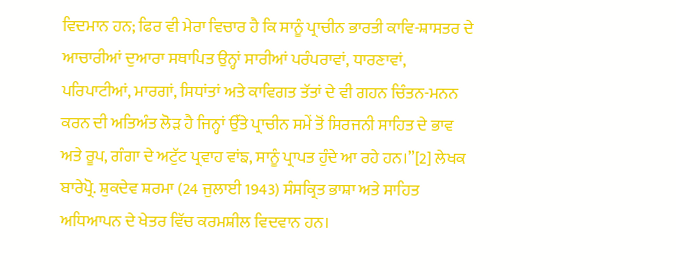ਵਿਦਮਾਨ ਹਨ; ਫਿਰ ਵੀ ਮੇਰਾ ਵਿਚਾਰ ਹੈ ਕਿ ਸਾਨੂੰ ਪ੍ਰਾਚੀਨ ਭਾਰਤੀ ਕਾਵਿ-ਸ਼ਾਸਤਰ ਦੇ ਆਚਾਰੀਆਂ ਦੁਆਰਾ ਸਥਾਪਿਤ ਉਨ੍ਹਾਂ ਸਾਰੀਆਂ ਪਰੰਪਰਾਵਾਂ, ਧਾਰਣਾਵਾਂ, ਪਰਿਪਾਟੀਆਂ, ਮਾਰਗਾਂ, ਸਿਧਾਂਤਾਂ ਅਤੇ ਕਾਵਿਗਤ ਤੱਤਾਂ ਦੇ ਵੀ ਗਹਨ ਚਿੰਤਨ-ਮਨਨ ਕਰਨ ਦੀ ਅਤਿਅੰਤ ਲੋੜ ਹੈ ਜਿਨ੍ਹਾਂ ਉੱਤੇ ਪ੍ਰਾਚੀਨ ਸਮੇਂ ਤੋਂ ਸਿਰਜਨੀ ਸਾਹਿਤ ਦੇ ਭਾਵ ਅਤੇ ਰੂਪ, ਗੰਗਾ ਦੇ ਅਟੁੱਟ ਪ੍ਰਵਾਹ ਵਾਂਙ, ਸਾਨੂੰ ਪ੍ਰਾਪਤ ਹੁੰਦੇ ਆ ਰਹੇ ਹਨ।”[2] ਲੇਖਕ ਬਾਰੇਪ੍ਰੋ. ਸ਼ੁਕਦੇਵ ਸ਼ਰਮਾ (24 ਜੁਲਾਈ 1943) ਸੰਸਕ੍ਰਿਤ ਭਾਸ਼ਾ ਅਤੇ ਸਾਹਿਤ ਅਧਿਆਪਨ ਦੇ ਖੇਤਰ ਵਿੱਚ ਕਰਮਸ਼ੀਲ ਵਿਦਵਾਨ ਹਨ।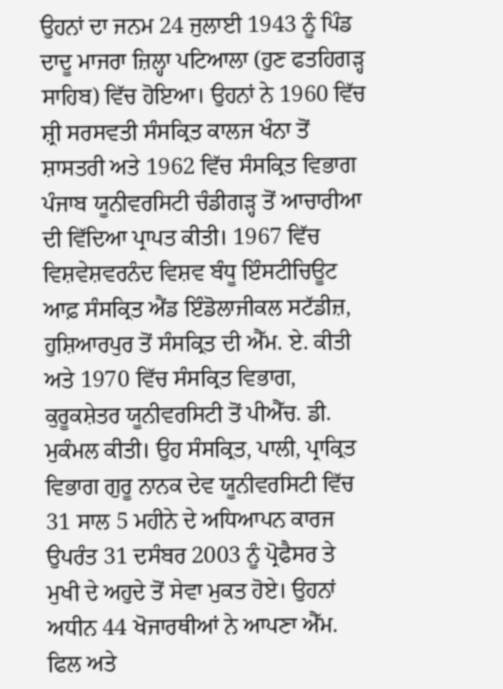ਉਹਨਾਂ ਦਾ ਜਨਮ 24 ਜੁਲਾਈ 1943 ਨੂੰ ਪਿੰਡ ਦਾਦੂ ਮਾਜਰਾ ਜ਼ਿਲ੍ਹਾ ਪਟਿਆਲਾ (ਹੁਣ ਫਤਹਿਗੜ੍ਹ ਸਾਹਿਬ) ਵਿੱਚ ਹੋਇਆ। ਉਹਨਾਂ ਨੇ 1960 ਵਿੱਚ ਸ਼੍ਰੀ ਸਰਸਵਤੀ ਸੰਸਕ੍ਰਿਤ ਕਾਲਜ ਖੰਨਾ ਤੋਂ ਸ਼ਾਸਤਰੀ ਅਤੇ 1962 ਵਿੱਚ ਸੰਸਕ੍ਰਿਤ ਵਿਭਾਗ ਪੰਜਾਬ ਯੂਨੀਵਰਸਿਟੀ ਚੰਡੀਗੜ੍ਹ ਤੋਂ ਆਚਾਰੀਆ ਦੀ ਵਿੱਦਿਆ ਪ੍ਰਾਪਤ ਕੀਤੀ। 1967 ਵਿੱਚ ਵਿਸ਼ਵੇਸ਼ਵਰਨੰਦ ਵਿਸ਼ਵ ਬੰਧੂ ਇੰਸਟੀਚਿਊਟ ਆਫ਼ ਸੰਸਕ੍ਰਿਤ ਐਂਡ ਇੰਡੋਲਾਜੀਕਲ ਸਟੱਡੀਜ਼, ਹੁਸ਼ਿਆਰਪੁਰ ਤੋਂ ਸੰਸਕ੍ਰਿਤ ਦੀ ਐੱਮ. ਏ. ਕੀਤੀ ਅਤੇ 1970 ਵਿੱਚ ਸੰਸਕ੍ਰਿਤ ਵਿਭਾਗ, ਕੁਰੂਕਸ਼ੇਤਰ ਯੂਨੀਵਰਸਿਟੀ ਤੋਂ ਪੀਐੱਚ. ਡੀ. ਮੁਕੰਮਲ ਕੀਤੀ। ਉਹ ਸੰਸਕ੍ਰਿਤ, ਪਾਲੀ, ਪ੍ਰਾਕ੍ਰਿਤ ਵਿਭਾਗ ਗੁਰੂ ਨਾਨਕ ਦੇਵ ਯੂਨੀਵਰਸਿਟੀ ਵਿੱਚ 31 ਸਾਲ 5 ਮਹੀਨੇ ਦੇ ਅਧਿਆਪਨ ਕਾਰਜ ਉਪਰੰਤ 31 ਦਸੰਬਰ 2003 ਨੂੰ ਪ੍ਰੋਫੈਸਰ ਤੇ ਮੁਖੀ ਦੇ ਅਹੁਦੇ ਤੋਂ ਸੇਵਾ ਮੁਕਤ ਹੋਏ। ਉਹਨਾਂ ਅਧੀਨ 44 ਖੋਜਾਰਥੀਆਂ ਨੇ ਆਪਣਾ ਐੱਮ. ਫਿਲ ਅਤੇ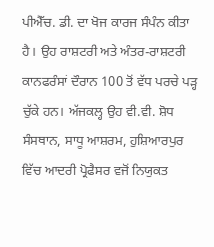ਪੀਐੱਚ. ਡੀ. ਦਾ ਖੋਜ ਕਾਰਜ ਸੰਪੰਨ ਕੀਤਾ ਹੈ। ਉਹ ਰਾਸ਼ਟਰੀ ਅਤੇ ਅੰਤਰ-ਰਾਸ਼ਟਰੀ ਕਾਨਫਰੰਸਾਂ ਦੌਰਾਨ 100 ਤੋਂ ਵੱਧ ਪਰਚੇ ਪੜ੍ਹ ਚੁੱਕੇ ਹਨ। ਅੱਜਕਲ੍ਹ ਉਹ ਵੀ.ਵੀ. ਸ਼ੋਧ ਸੰਸਥਾਨ, ਸਾਧੂ ਆਸ਼ਰਮ, ਹੁਸ਼ਿਆਰਪੁਰ ਵਿੱਚ ਆਦਰੀ ਪ੍ਰੋਫੈਸਰ ਵਜੋਂ ਨਿਯੁਕਤ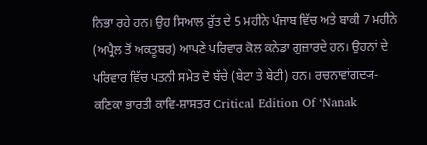ਨਿਭਾ ਰਹੇ ਹਨ। ਉਹ ਸਿਆਲ ਰੁੱਤ ਦੇ 5 ਮਹੀਨੇ ਪੰਜਾਬ ਵਿੱਚ ਅਤੇ ਬਾਕੀ 7 ਮਹੀਨੇ (ਅਪ੍ਰੈਲ ਤੋਂ ਅਕਤੂਬਰ) ਆਪਣੇ ਪਰਿਵਾਰ ਕੋਲ ਕਨੇਡਾ ਗੁਜ਼ਾਰਦੇ ਹਨ। ਉਹਨਾਂ ਦੇ ਪਰਿਵਾਰ ਵਿੱਚ ਪਤਨੀ ਸਮੇਤ ਦੋ ਬੱਚੇ (ਬੇਟਾ ਤੇ ਬੇਟੀ) ਹਨ। ਰਚਨਾਵਾਂਗਦ੍ਯ-ਕਣਿਕਾ ਭਾਰਤੀ ਕਾਵਿ-ਸ਼ਾਸਤਰ Critical Edition Of ‘Nanak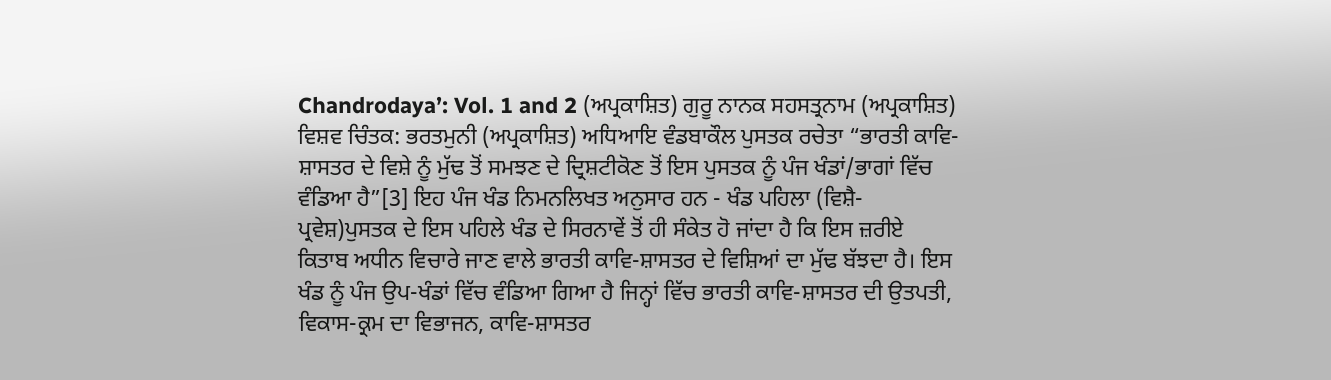Chandrodaya’: Vol. 1 and 2 (ਅਪ੍ਰਕਾਸ਼ਿਤ) ਗੁਰੂ ਨਾਨਕ ਸਹਸਤ੍ਰਨਾਮ (ਅਪ੍ਰਕਾਸ਼ਿਤ) ਵਿਸ਼ਵ ਚਿੰਤਕ: ਭਰਤਮੁਨੀ (ਅਪ੍ਰਕਾਸ਼ਿਤ) ਅਧਿਆਇ ਵੰਡਬਾਕੌਲ ਪੁਸਤਕ ਰਚੇਤਾ “ਭਾਰਤੀ ਕਾਵਿ-ਸ਼ਾਸਤਰ ਦੇ ਵਿਸ਼ੇ ਨੂੰ ਮੁੱਢ ਤੋਂ ਸਮਝਣ ਦੇ ਦ੍ਰਿਸ਼ਟੀਕੋਣ ਤੋਂ ਇਸ ਪੁਸਤਕ ਨੂੰ ਪੰਜ ਖੰਡਾਂ/ਭਾਗਾਂ ਵਿੱਚ ਵੰਡਿਆ ਹੈ”[3] ਇਹ ਪੰਜ ਖੰਡ ਨਿਮਨਲਿਖਤ ਅਨੁਸਾਰ ਹਨ - ਖੰਡ ਪਹਿਲਾ (ਵਿਸ਼ੈ-ਪ੍ਰਵੇਸ਼)ਪੁਸਤਕ ਦੇ ਇਸ ਪਹਿਲੇ ਖੰਡ ਦੇ ਸਿਰਨਾਵੇਂ ਤੋਂ ਹੀ ਸੰਕੇਤ ਹੋ ਜਾਂਦਾ ਹੈ ਕਿ ਇਸ ਜ਼ਰੀਏ ਕਿਤਾਬ ਅਧੀਨ ਵਿਚਾਰੇ ਜਾਣ ਵਾਲੇ ਭਾਰਤੀ ਕਾਵਿ-ਸ਼ਾਸਤਰ ਦੇ ਵਿਸ਼ਿਆਂ ਦਾ ਮੁੱਢ ਬੱਝਦਾ ਹੈ। ਇਸ ਖੰਡ ਨੂੰ ਪੰਜ ਉਪ-ਖੰਡਾਂ ਵਿੱਚ ਵੰਡਿਆ ਗਿਆ ਹੈ ਜਿਨ੍ਹਾਂ ਵਿੱਚ ਭਾਰਤੀ ਕਾਵਿ-ਸ਼ਾਸਤਰ ਦੀ ਉਤਪਤੀ, ਵਿਕਾਸ-ਕ੍ਰਮ ਦਾ ਵਿਭਾਜਨ, ਕਾਵਿ-ਸ਼ਾਸਤਰ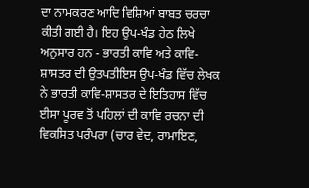ਦਾ ਨਾਮਕਰਣ ਆਦਿ ਵਿਸ਼ਿਆਂ ਬਾਬਤ ਚਰਚਾ ਕੀਤੀ ਗਈ ਹੈ। ਇਹ ਉਪ-ਖੰਡ ਹੇਠ ਲਿਖੇ ਅਨੁਸਾਰ ਹਨ - ਭਾਰਤੀ ਕਾਵਿ ਅਤੇ ਕਾਵਿ-ਸ਼ਾਸਤਰ ਦੀ ਉਤਪਤੀਇਸ ਉਪ-ਖੰਡ ਵਿੱਚ ਲੇਖਕ ਨੇ ਭਾਰਤੀ ਕਾਵਿ-ਸ਼ਾਸਤਰ ਦੇ ਇਤਿਹਾਸ ਵਿੱਚ ਈਸਾ ਪੂਰਵ ਤੋਂ ਪਹਿਲਾਂ ਦੀ ਕਾਵਿ ਰਚਨਾ ਦੀ ਵਿਕਸਿਤ ਪਰੰਪਰਾ (ਚਾਰ ਵੇਦ, ਰਾਮਾਇਣ,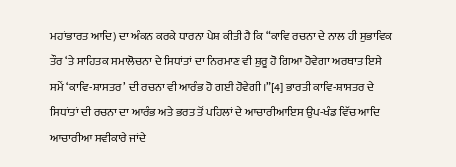ਮਹਾਂਭਾਰਤ ਆਦਿ) ਦਾ ਅੰਕਨ ਕਰਕੇ ਧਾਰਨਾ ਪੇਸ਼ ਕੀਤੀ ਹੈ ਕਿ “ਕਾਵਿ ਰਚਨਾ ਦੇ ਨਾਲ ਹੀ ਸੁਭਾਵਿਕ ਤੌਰ ‘ਤੇ ਸਾਹਿਤਕ ਸਮਾਲੋਚਨਾ ਦੇ ਸਿਧਾਂਤਾਂ ਦਾ ਨਿਰਮਾਣ ਵੀ ਸ਼ੁਰੂ ਹੋ ਗਿਆ ਹੋਵੇਗਾ ਅਰਥਾਤ ਇਸੇ ਸਮੇਂ ‘ਕਾਵਿ-ਸ਼ਾਸਤਰ’ ਦੀ ਰਚਨਾ ਵੀ ਆਰੰਭ ਹੋ ਗਈ ਹੋਵੇਗੀ।”[4] ਭਾਰਤੀ ਕਾਵਿ-ਸ਼ਾਸਤਰ ਦੇ ਸਿਧਾਂਤਾਂ ਦੀ ਰਚਨਾ ਦਾ ਆਰੰਭ ਅਤੇ ਭਰਤ ਤੋਂ ਪਹਿਲਾਂ ਦੇ ਆਚਾਰੀਆਇਸ ਉਪ-ਖੰਡ ਵਿੱਚ ਆਦਿ ਆਚਾਰੀਆ ਸਵੀਕਾਰੇ ਜਾਂਦੇ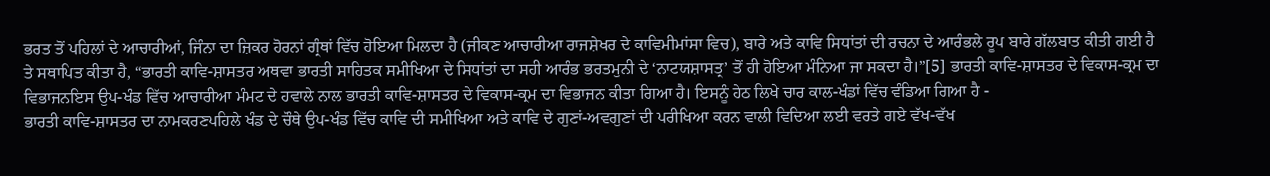ਭਰਤ ਤੋਂ ਪਹਿਲਾਂ ਦੇ ਆਚਾਰੀਆਂ, ਜਿੰਨਾ ਦਾ ਜ਼ਿਕਰ ਹੋਰਨਾਂ ਗ੍ਰੰਥਾਂ ਵਿੱਚ ਹੋਇਆ ਮਿਲਦਾ ਹੈ (ਜੀਕਣ ਆਚਾਰੀਆ ਰਾਜਸ਼ੇਖਰ ਦੇ ਕਾਵਿਮੀਮਾਂਸਾ ਵਿਚ), ਬਾਰੇ ਅਤੇ ਕਾਵਿ ਸਿਧਾਂਤਾਂ ਦੀ ਰਚਨਾ ਦੇ ਆਰੰਭਲੇ ਰੂਪ ਬਾਰੇ ਗੱਲਬਾਤ ਕੀਤੀ ਗਈ ਹੈ ਤੇ ਸਥਾਪਿਤ ਕੀਤਾ ਹੈ, “ਭਾਰਤੀ ਕਾਵਿ-ਸ਼ਾਸਤਰ ਅਥਵਾ ਭਾਰਤੀ ਸਾਹਿਤਕ ਸਮੀਖਿਆ ਦੇ ਸਿਧਾਂਤਾਂ ਦਾ ਸਹੀ ਆਰੰਭ ਭਰਤਮੁਨੀ ਦੇ ‘ਨਾਟਯਸ਼ਾਸਤ੍ਰ’ ਤੋਂ ਹੀ ਹੋਇਆ ਮੰਨਿਆ ਜਾ ਸਕਦਾ ਹੈ।”[5] ਭਾਰਤੀ ਕਾਵਿ-ਸ਼ਾਸਤਰ ਦੇ ਵਿਕਾਸ-ਕ੍ਰਮ ਦਾ ਵਿਭਾਜਨਇਸ ਉਪ-ਖੰਡ ਵਿੱਚ ਆਚਾਰੀਆ ਮੰਮਟ ਦੇ ਹਵਾਲੇ ਨਾਲ ਭਾਰਤੀ ਕਾਵਿ-ਸ਼ਾਸਤਰ ਦੇ ਵਿਕਾਸ-ਕ੍ਰਮ ਦਾ ਵਿਭਾਜਨ ਕੀਤਾ ਗਿਆ ਹੈ। ਇਸਨੂੰ ਹੇਠ ਲਿਖੇ ਚਾਰ ਕਾਲ-ਖੰਡਾਂ ਵਿੱਚ ਵੰਡਿਆ ਗਿਆ ਹੈ -
ਭਾਰਤੀ ਕਾਵਿ-ਸ਼ਾਸਤਰ ਦਾ ਨਾਮਕਰਣਪਹਿਲੇ ਖੰਡ ਦੇ ਚੌਥੇ ਉਪ-ਖੰਡ ਵਿੱਚ ਕਾਵਿ ਦੀ ਸਮੀਖਿਆ ਅਤੇ ਕਾਵਿ ਦੇ ਗੁਣਾਂ-ਅਵਗੁਣਾਂ ਦੀ ਪਰੀਖਿਆ ਕਰਨ ਵਾਲੀ ਵਿਦਿਆ ਲਈ ਵਰਤੇ ਗਏ ਵੱਖ-ਵੱਖ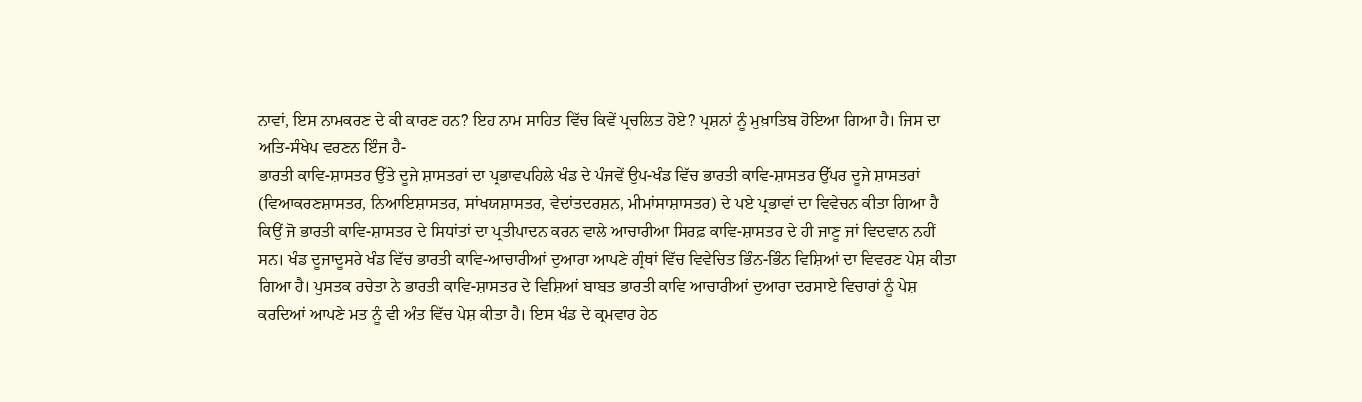ਨਾਵਾਂ, ਇਸ ਨਾਮਕਰਣ ਦੇ ਕੀ ਕਾਰਣ ਹਨ? ਇਹ ਨਾਮ ਸਾਹਿਤ ਵਿੱਚ ਕਿਵੇਂ ਪ੍ਰਚਲਿਤ ਹੋਏ? ਪ੍ਰਸ਼ਨਾਂ ਨੂੰ ਮੁਖ਼ਾਤਿਬ ਹੋਇਆ ਗਿਆ ਹੈ। ਜਿਸ ਦਾ ਅਤਿ-ਸੰਖੇਪ ਵਰਣਨ ਇੰਜ ਹੈ-
ਭਾਰਤੀ ਕਾਵਿ-ਸ਼ਾਸਤਰ ਉੱਤੇ ਦੂਜੇ ਸ਼ਾਸਤਰਾਂ ਦਾ ਪ੍ਰਭਾਵਪਹਿਲੇ ਖੰਡ ਦੇ ਪੰਜਵੇਂ ਉਪ-ਖੰਡ ਵਿੱਚ ਭਾਰਤੀ ਕਾਵਿ-ਸ਼ਾਸਤਰ ਉੱਪਰ ਦੂਜੇ ਸ਼ਾਸਤਰਾਂ (ਵਿਆਕਰਣਸ਼ਾਸਤਰ, ਨਿਆਇਸ਼ਾਸਤਰ, ਸਾਂਖਯਸ਼ਾਸਤਰ, ਵੇਦਾਂਤਦਰਸ਼ਨ, ਮੀਮਾਂਸਾਸ਼ਾਸਤਰ) ਦੇ ਪਏ ਪ੍ਰਭਾਵਾਂ ਦਾ ਵਿਵੇਚਨ ਕੀਤਾ ਗਿਆ ਹੈ ਕਿਉਂ ਜੋ ਭਾਰਤੀ ਕਾਵਿ-ਸ਼ਾਸਤਰ ਦੇ ਸਿਧਾਂਤਾਂ ਦਾ ਪ੍ਰਤੀਪਾਦਨ ਕਰਨ ਵਾਲੇ ਆਚਾਰੀਆ ਸਿਰਫ਼ ਕਾਵਿ-ਸ਼ਾਸਤਰ ਦੇ ਹੀ ਜਾਣੂ ਜਾਂ ਵਿਦਵਾਨ ਨਹੀਂ ਸਨ। ਖੰਡ ਦੂਜਾਦੂਸਰੇ ਖੰਡ ਵਿੱਚ ਭਾਰਤੀ ਕਾਵਿ-ਆਚਾਰੀਆਂ ਦੁਆਰਾ ਆਪਣੇ ਗ੍ਰੰਥਾਂ ਵਿੱਚ ਵਿਵੇਚਿਤ ਭਿੰਨ-ਭਿੰਨ ਵਿਸ਼ਿਆਂ ਦਾ ਵਿਵਰਣ ਪੇਸ਼ ਕੀਤਾ ਗਿਆ ਹੈ। ਪੁਸਤਕ ਰਚੇਤਾ ਨੇ ਭਾਰਤੀ ਕਾਵਿ-ਸ਼ਾਸਤਰ ਦੇ ਵਿਸ਼ਿਆਂ ਬਾਬਤ ਭਾਰਤੀ ਕਾਵਿ ਆਚਾਰੀਆਂ ਦੁਆਰਾ ਦਰਸਾਏ ਵਿਚਾਰਾਂ ਨੂੰ ਪੇਸ਼ ਕਰਦਿਆਂ ਆਪਣੇ ਮਤ ਨੂੰ ਵੀ ਅੰਤ ਵਿੱਚ ਪੇਸ਼ ਕੀਤਾ ਹੈ। ਇਸ ਖੰਡ ਦੇ ਕ੍ਰਮਵਾਰ ਹੇਠ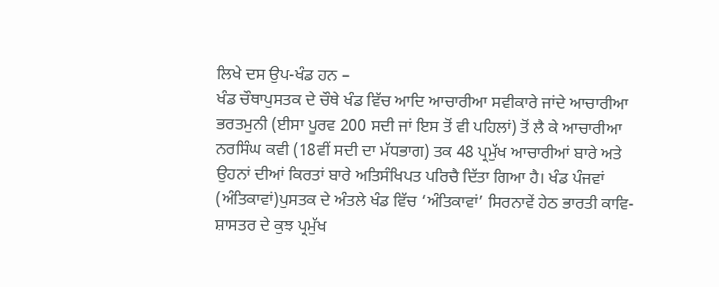ਲਿਖੇ ਦਸ ਉਪ-ਖੰਡ ਹਨ –
ਖੰਡ ਚੌਥਾਪੁਸਤਕ ਦੇ ਚੌਥੇ ਖੰਡ ਵਿੱਚ ਆਦਿ ਆਚਾਰੀਆ ਸਵੀਕਾਰੇ ਜਾਂਦੇ ਆਚਾਰੀਆ ਭਰਤਮੁਨੀ (ਈਸਾ ਪੂਰਵ 200 ਸਦੀ ਜਾਂ ਇਸ ਤੋਂ ਵੀ ਪਹਿਲਾਂ) ਤੋਂ ਲੈ ਕੇ ਆਚਾਰੀਆ ਨਰਸਿੰਘ ਕਵੀ (18ਵੀਂ ਸਦੀ ਦਾ ਮੱਧਭਾਗ) ਤਕ 48 ਪ੍ਰਮੁੱਖ ਆਚਾਰੀਆਂ ਬਾਰੇ ਅਤੇ ਉਹਨਾਂ ਦੀਆਂ ਕਿਰਤਾਂ ਬਾਰੇ ਅਤਿਸੰਖਿਪਤ ਪਰਿਚੈ ਦਿੱਤਾ ਗਿਆ ਹੈ। ਖੰਡ ਪੰਜਵਾਂ (ਅੰਤਿਕਾਵਾਂ)ਪੁਸਤਕ ਦੇ ਅੰਤਲੇ ਖੰਡ ਵਿੱਚ ‘ਅੰਤਿਕਾਵਾਂ’ ਸਿਰਨਾਵੇਂ ਹੇਠ ਭਾਰਤੀ ਕਾਵਿ-ਸ਼ਾਸਤਰ ਦੇ ਕੁਝ ਪ੍ਰਮੁੱਖ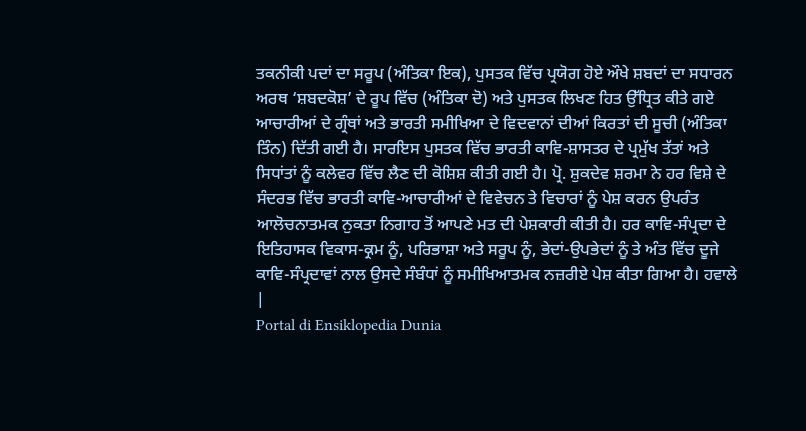ਤਕਨੀਕੀ ਪਦਾਂ ਦਾ ਸਰੂਪ (ਅੰਤਿਕਾ ਇਕ), ਪੁਸਤਕ ਵਿੱਚ ਪ੍ਰਯੋਗ ਹੋਏ ਔਖੇ ਸ਼ਬਦਾਂ ਦਾ ਸਧਾਰਨ ਅਰਥ ‘ਸ਼ਬਦਕੋਸ਼’ ਦੇ ਰੂਪ ਵਿੱਚ (ਅੰਤਿਕਾ ਦੋ) ਅਤੇ ਪੁਸਤਕ ਲਿਖਣ ਹਿਤ ਉੱਧ੍ਰਿਤ ਕੀਤੇ ਗਏ ਆਚਾਰੀਆਂ ਦੇ ਗ੍ਰੰਥਾਂ ਅਤੇ ਭਾਰਤੀ ਸਮੀਖਿਆ ਦੇ ਵਿਦਵਾਨਾਂ ਦੀਆਂ ਕਿਰਤਾਂ ਦੀ ਸੂਚੀ (ਅੰਤਿਕਾ ਤਿੰਨ) ਦਿੱਤੀ ਗਈ ਹੈ। ਸਾਰਇਸ ਪੁਸਤਕ ਵਿੱਚ ਭਾਰਤੀ ਕਾਵਿ-ਸ਼ਾਸਤਰ ਦੇ ਪ੍ਰਮੁੱਖ ਤੱਤਾਂ ਅਤੇ ਸਿਧਾਂਤਾਂ ਨੂੰ ਕਲੇਵਰ ਵਿੱਚ ਲੈਣ ਦੀ ਕੋਸ਼ਿਸ਼ ਕੀਤੀ ਗਈ ਹੈ। ਪ੍ਰੋ. ਸ਼ੁਕਦੇਵ ਸ਼ਰਮਾ ਨੇ ਹਰ ਵਿਸ਼ੇ ਦੇ ਸੰਦਰਭ ਵਿੱਚ ਭਾਰਤੀ ਕਾਵਿ-ਆਚਾਰੀਆਂ ਦੇ ਵਿਵੇਚਨ ਤੇ ਵਿਚਾਰਾਂ ਨੂੰ ਪੇਸ਼ ਕਰਨ ਉਪਰੰਤ ਆਲੋਚਨਾਤਮਕ ਨੁਕਤਾ ਨਿਗਾਹ ਤੋਂ ਆਪਣੇ ਮਤ ਦੀ ਪੇਸ਼ਕਾਰੀ ਕੀਤੀ ਹੈ। ਹਰ ਕਾਵਿ-ਸੰਪ੍ਰਦਾ ਦੇ ਇਤਿਹਾਸਕ ਵਿਕਾਸ-ਕ੍ਰਮ ਨੂੰ, ਪਰਿਭਾਸ਼ਾ ਅਤੇ ਸਰੂਪ ਨੂੰ, ਭੇਦਾਂ-ਉਪਭੇਦਾਂ ਨੂੰ ਤੇ ਅੰਤ ਵਿੱਚ ਦੂਜੇ ਕਾਵਿ-ਸੰਪ੍ਰਦਾਵਾਂ ਨਾਲ ਉਸਦੇ ਸੰਬੰਧਾਂ ਨੂੰ ਸਮੀਖਿਆਤਮਕ ਨਜ਼ਰੀਏ ਪੇਸ਼ ਕੀਤਾ ਗਿਆ ਹੈ। ਹਵਾਲੇ
|
Portal di Ensiklopedia Dunia